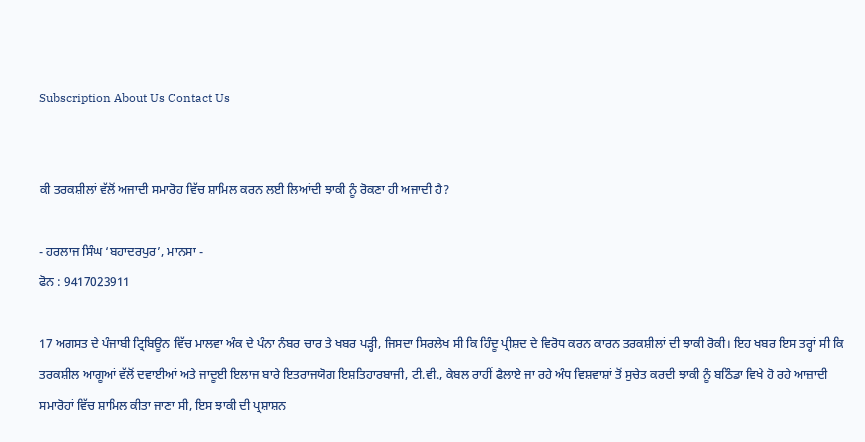Subscription About Us Contact Us


ਕੀ ਤਰਕਸ਼ੀਲਾਂ ਵੱਲੋਂ ਅਜਾਦੀ ਸਮਾਰੋਹ ਵਿੱਚ ਸ਼ਾਮਿਲ ਕਰਨ ਲਈ ਲਿਆਂਦੀ ਝਾਕੀ ਨੂੰ ਰੋਕਣਾ ਹੀ ਅਜਾਦੀ ਹੈ?

- ਹਰਲਾਜ ਸਿੰਘ ‘ਬਹਾਦਰਪੁਰ’, ਮਾਨਸਾ -
ਫੋਨ : 9417023911

17 ਅਗਸਤ ਦੇ ਪੰਜਾਬੀ ਟ੍ਰਿਬਿਊਨ ਵਿੱਚ ਮਾਲਵਾ ਅੰਕ ਦੇ ਪੰਨਾ ਨੰਬਰ ਚਾਰ ਤੇ ਖਬਰ ਪੜ੍ਹੀ, ਜਿਸਦਾ ਸਿਰਲੇਖ ਸੀ ਕਿ ਹਿੰਦੂ ਪ੍ਰੀਸ਼ਦ ਦੇ ਵਿਰੋਧ ਕਰਨ ਕਾਰਨ ਤਰਕਸ਼ੀਲਾਂ ਦੀ ਝਾਕੀ ਰੋਕੀ। ਇਹ ਖਬਰ ਇਸ ਤਰ੍ਹਾਂ ਸੀ ਕਿ ਤਰਕਸ਼ੀਲ ਆਗੂਆਂ ਵੱਲੋਂ ਦਵਾਈਆਂ ਅਤੇ ਜਾਦੂਈ ਇਲਾਜ ਬਾਰੇ ਇਤਰਾਜਯੋਗ ਇਸ਼ਤਿਹਾਰਬਾਜੀ, ਟੀ.ਵੀ., ਕੇਬਲ ਰਾਹੀਂ ਫੈਲਾਏ ਜਾ ਰਹੇ ਅੰਧ ਵਿਸ਼ਵਾਸ਼ਾਂ ਤੋਂ ਸੁਚੇਤ ਕਰਦੀ ਝਾਕੀ ਨੂੰ ਬਠਿੰਡਾ ਵਿਖੇ ਹੋ ਰਹੇ ਆਜ਼ਾਦੀ ਸਮਾਰੋਹਾਂ ਵਿੱਚ ਸ਼ਾਮਿਲ ਕੀਤਾ ਜਾਣਾ ਸੀ, ਇਸ ਝਾਕੀ ਦੀ ਪ੍ਰਸ਼ਾਸ਼ਨ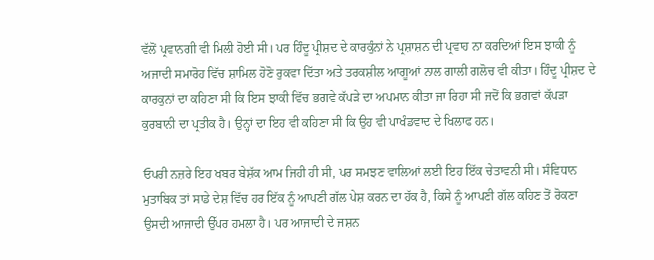ਵੱਲੋਂ ਪ੍ਰਵਾਨਗੀ ਵੀ ਮਿਲੀ ਹੋਈ ਸੀ। ਪਰ ਹਿੰਦੂ ਪ੍ਰੀਸ਼ਦ ਦੇ ਕਾਰਕੁੰਨਾਂ ਨੇ ਪ੍ਰਸ਼ਾਸ਼ਨ ਦੀ ਪ੍ਰਵਾਹ ਨਾ ਕਰਦਿਆਂ ਇਸ ਝਾਕੀ ਨੂੰ ਅਜਾਦੀ ਸਮਾਰੋਹ ਵਿੱਚ ਸ਼ਾਮਿਲ ਹੋਣੋ ਰੁਕਵਾ ਦਿੱਤਾ ਅਤੇ ਤਰਕਸ਼ੀਲ ਆਗੂਆਂ ਨਾਲ ਗਾਲੀ ਗਲੋਚ ਵੀ ਕੀਤਾ। ਹਿੰਦੂ ਪ੍ਰੀਸ਼ਦ ਦੇ ਕਾਰਕੁਨਾਂ ਦਾ ਕਹਿਣਾ ਸੀ ਕਿ ਇਸ ਝਾਕੀ ਵਿੱਚ ਭਗਵੇ ਕੱਪੜੇ ਦਾ ਅਪਮਾਨ ਕੀਤਾ ਜਾ ਰਿਹਾ ਸੀ ਜਦੋਂ ਕਿ ਭਗਵਾਂ ਕੱਪੜਾ ਕੁਰਬਾਨੀ ਦਾ ਪ੍ਰਤੀਕ ਹੈ। ਉਨ੍ਹਾਂ ਦਾ ਇਹ ਵੀ ਕਹਿਣਾ ਸੀ ਕਿ ਉਹ ਵੀ ਪਾਖੰਡਵਾਦ ਦੇ ਖਿਲਾਫ ਹਨ।

ਓਪਰੀ ਨਜ਼ਰੇ ਇਹ ਖਬਰ ਬੇਸ਼ੱਕ ਆਮ ਜਿਹੀ ਹੀ ਸੀ, ਪਰ ਸਮਝਣ ਵਾਲਿਆਂ ਲਈ ਇਹ ਇੱਕ ਚੇਤਾਵਨੀ ਸੀ। ਸੰਵਿਧਾਨ ਮੁਤਾਬਿਕ ਤਾਂ ਸਾਡੇ ਦੇਸ਼ ਵਿੱਚ ਹਰ ਇੱਕ ਨੂੰ ਆਪਣੀ ਗੱਲ ਪੇਸ਼ ਕਰਨ ਦਾ ਹੱਕ ਹੈ, ਕਿਸੇ ਨੂੰ ਆਪਣੀ ਗੱਲ ਕਹਿਣ ਤੋਂ ਰੋਕਣਾ ਉਸਦੀ ਆਜਾਦੀ ਉੱਪਰ ਹਮਲਾ ਹੈ। ਪਰ ਆਜਾਦੀ ਦੇ ਜਸ਼ਨ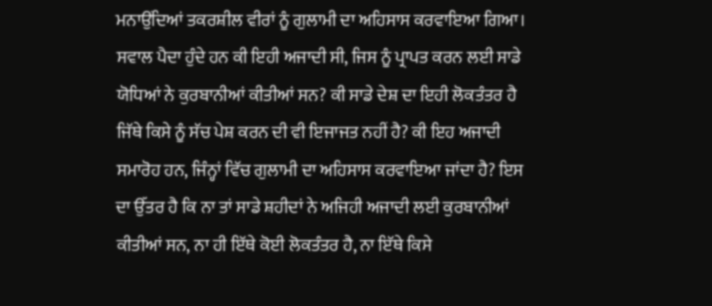ਮਨਾਉਂਦਿਆਂ ਤਕਰਸ਼ੀਲ ਵੀਰਾਂ ਨੂੰ ਗੁਲਾਮੀ ਦਾ ਅਹਿਸਾਸ ਕਰਵਾਇਆ ਗਿਆ। ਸਵਾਲ ਪੈਦਾ ਹੁੰਦੇ ਹਨ ਕੀ ਇਹੀ ਅਜਾਦੀ ਸੀ, ਜਿਸ ਨੂੰ ਪ੍ਰਾਪਤ ਕਰਨ ਲਈ ਸਾਡੇ ਯੋਧਿਆਂ ਨੇ ਕੁਰਬਾਨੀਆਂ ਕੀਤੀਆਂ ਸਨ? ਕੀ ਸਾਡੇ ਦੇਸ਼ ਦਾ ਇਹੀ ਲੋਕਤੰਤਰ ਹੈ ਜਿੱਥੇ ਕਿਸੇ ਨੂੰ ਸੱਚ ਪੇਸ਼ ਕਰਨ ਦੀ ਵੀ ਇਜਾਜਤ ਨਹੀਂ ਹੈ? ਕੀ ਇਹ ਅਜਾਦੀ ਸਮਾਰੋਹ ਹਨ, ਜਿੰਨ੍ਹਾਂ ਵਿੱਚ ਗੁਲਾਮੀ ਦਾ ਅਹਿਸਾਸ ਕਰਵਾਇਆ ਜਾਂਦਾ ਹੈ? ਇਸ ਦਾ ਉੱਤਰ ਹੈ ਕਿ ਨਾ ਤਾਂ ਸਾਡੇ ਸ਼ਹੀਦਾਂ ਨੇ ਅਜਿਹੀ ਅਜਾਦੀ ਲਈ ਕੁਰਬਾਨੀਆਂ ਕੀਤੀਆਂ ਸਨ, ਨਾ ਹੀ ਇੱਥੇ ਕੋਈ ਲੋਕਤੰਤਰ ਹੈ, ਨਾ ਇੱਥੇ ਕਿਸੇ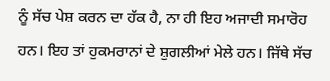ਨੂੰ ਸੱਚ ਪੇਸ਼ ਕਰਨ ਦਾ ਹੱਕ ਹੈ, ਨਾ ਹੀ ਇਹ ਅਜਾਦੀ ਸਮਾਰੋਹ ਹਨ। ਇਹ ਤਾਂ ਹੁਕਮਰਾਨਾਂ ਦੇ ਸ਼ੁਗਲੀਆਂ ਮੇਲੇ ਹਨ। ਜਿੱਥੇ ਸੱਚ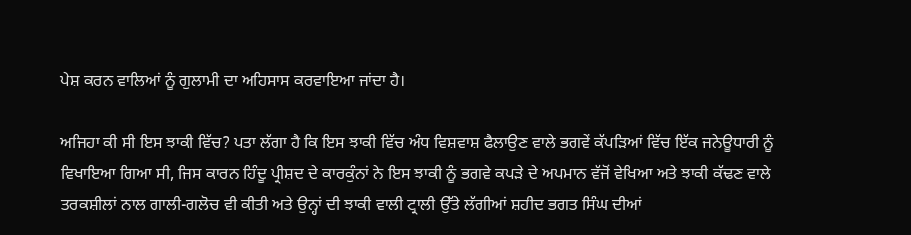ਪੇਸ਼ ਕਰਨ ਵਾਲਿਆਂ ਨੂੰ ਗੁਲਾਮੀ ਦਾ ਅਹਿਸਾਸ ਕਰਵਾਇਆ ਜਾਂਦਾ ਹੈ।

ਅਜਿਹਾ ਕੀ ਸੀ ਇਸ ਝਾਕੀ ਵਿੱਚ? ਪਤਾ ਲੱਗਾ ਹੈ ਕਿ ਇਸ ਝਾਕੀ ਵਿੱਚ ਅੰਧ ਵਿਸ਼ਵਾਸ਼ ਫੈਲਾਉਣ ਵਾਲੇ ਭਗਵੇਂ ਕੱਪੜਿਆਂ ਵਿੱਚ ਇੱਕ ਜਨੇਊਧਾਰੀ ਨੂੰ ਵਿਖਾਇਆ ਗਿਆ ਸੀ, ਜਿਸ ਕਾਰਨ ਹਿੰਦੂ ਪ੍ਰੀਸ਼ਦ ਦੇ ਕਾਰਕੁੰਨਾਂ ਨੇ ਇਸ ਝਾਕੀ ਨੂੰ ਭਗਵੇ ਕਪੜੇ ਦੇ ਅਪਮਾਨ ਵੱਜੋਂ ਵੇਖਿਆ ਅਤੇ ਝਾਕੀ ਕੱਢਣ ਵਾਲੇ ਤਰਕਸ਼ੀਲਾਂ ਨਾਲ ਗਾਲੀ-ਗਲੋਚ ਵੀ ਕੀਤੀ ਅਤੇ ਉਨ੍ਹਾਂ ਦੀ ਝਾਕੀ ਵਾਲੀ ਟ੍ਰਾਲੀ ਉੱਤੇ ਲੱਗੀਆਂ ਸ਼ਹੀਦ ਭਗਤ ਸਿੰਘ ਦੀਆਂ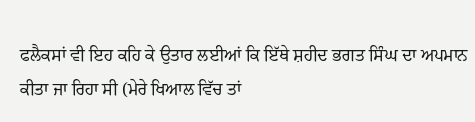ਫਲੈਕਸਾਂ ਵੀ ਇਹ ਕਹਿ ਕੇ ਉਤਾਰ ਲਈਆਂ ਕਿ ਇੱਥੇ ਸ਼ਹੀਦ ਭਗਤ ਸਿੰਘ ਦਾ ਅਪਮਾਨ ਕੀਤਾ ਜਾ ਰਿਹਾ ਸੀ (ਮੇਰੇ ਖਿਆਲ ਵਿੱਚ ਤਾਂ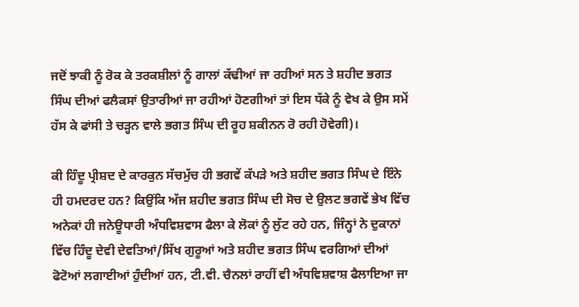ਜਦੋਂ ਝਾਕੀ ਨੂੰ ਰੋਕ ਕੇ ਤਰਕਸ਼ੀਲਾਂ ਨੂੰ ਗਾਲਾਂ ਕੱਢੀਆਂ ਜਾ ਰਹੀਆਂ ਸਨ ਤੇ ਸ਼ਹੀਦ ਭਗਤ ਸਿੰਘ ਦੀਆਂ ਫਲੈਕਸਾਂ ਉਤਾਰੀਆਂ ਜਾ ਰਹੀਆਂ ਹੋਣਗੀਆਂ ਤਾਂ ਇਸ ਧੱਕੇ ਨੂੰ ਵੇਖ ਕੇ ਉਸ ਸਮੇਂ ਹੱਸ ਕੇ ਫਾਂਸੀ ਤੇ ਚੜ੍ਹਨ ਵਾਲੇ ਭਗਤ ਸਿੰਘ ਦੀ ਰੂਹ ਸ਼ਕੀਨਨ ਰੋ ਰਹੀ ਹੋਵੇਗੀ)।

ਕੀ ਹਿੰਦੂ ਪ੍ਰੀਸ਼ਦ ਦੇ ਕਾਰਕੁਨ ਸੱਚਮੁੱਚ ਹੀ ਭਗਵੇਂ ਕੱਪੜੇ ਅਤੇ ਸ਼ਹੀਦ ਭਗਤ ਸਿੰਘ ਦੇ ਇੰਨੇ ਹੀ ਹਮਦਰਦ ਹਨ? ਕਿਉਂਕਿ ਅੱਜ ਸ਼ਹੀਦ ਭਗਤ ਸਿੰਘ ਦੀ ਸੋਚ ਦੇ ਉਲਟ ਭਗਵੇਂ ਭੇਖ ਵਿੱਚ ਅਨੇਕਾਂ ਹੀ ਜਨੇਊਧਾਰੀ ਅੰਧਵਿਸ਼ਵਾਸ ਫੈਲਾ ਕੇ ਲੋਕਾਂ ਨੂੰ ਲੁੱਟ ਰਹੇ ਹਨ, ਜਿੰਨ੍ਹਾਂ ਨੇ ਦੁਕਾਨਾਂ ਵਿੱਚ ਹਿੰਦੂ ਦੇਵੀ ਦੇਵਤਿਆਂ/ਸਿੱਖ ਗੁਰੂਆਂ ਅਤੇ ਸ਼ਹੀਦ ਭਗਤ ਸਿੰਘ ਵਰਗਿਆਂ ਦੀਆਂ ਫੋਟੋਆਂ ਲਗਾਈਆਂ ਹੁੰਦੀਆਂ ਹਨ, ਟੀ.ਵੀ. ਚੈਨਲਾਂ ਰਾਹੀਂ ਵੀ ਅੰਧਵਿਸ਼ਵਾਸ਼ ਫੈਲਾਇਆ ਜਾ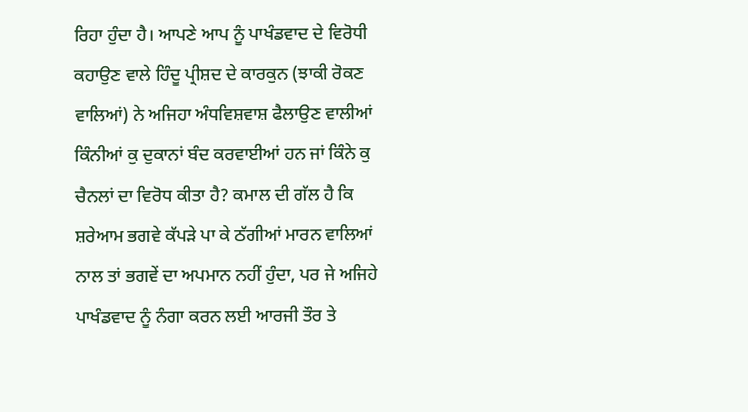ਰਿਹਾ ਹੁੰਦਾ ਹੈ। ਆਪਣੇ ਆਪ ਨੂੰ ਪਾਖੰਡਵਾਦ ਦੇ ਵਿਰੋਧੀ ਕਹਾਉਣ ਵਾਲੇ ਹਿੰਦੂ ਪ੍ਰੀਸ਼ਦ ਦੇ ਕਾਰਕੁਨ (ਝਾਕੀ ਰੋਕਣ ਵਾਲਿਆਂ) ਨੇ ਅਜਿਹਾ ਅੰਧਵਿਸ਼ਵਾਸ਼ ਫੈਲਾਉਣ ਵਾਲੀਆਂ ਕਿੰਨੀਆਂ ਕੁ ਦੁਕਾਨਾਂ ਬੰਦ ਕਰਵਾਈਆਂ ਹਨ ਜਾਂ ਕਿੰਨੇ ਕੁ ਚੈਨਲਾਂ ਦਾ ਵਿਰੋਧ ਕੀਤਾ ਹੈ? ਕਮਾਲ ਦੀ ਗੱਲ ਹੈ ਕਿ ਸ਼ਰੇਆਮ ਭਗਵੇ ਕੱਪੜੇ ਪਾ ਕੇ ਠੱਗੀਆਂ ਮਾਰਨ ਵਾਲਿਆਂ ਨਾਲ ਤਾਂ ਭਗਵੇਂ ਦਾ ਅਪਮਾਨ ਨਹੀਂ ਹੁੰਦਾ, ਪਰ ਜੇ ਅਜਿਹੇ ਪਾਖੰਡਵਾਦ ਨੂੰ ਨੰਗਾ ਕਰਨ ਲਈ ਆਰਜੀ ਤੌਰ ਤੇ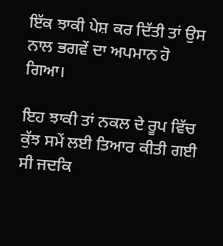ਇੱਕ ਝਾਕੀ ਪੇਸ਼ ਕਰ ਦਿੱਤੀ ਤਾਂ ਉਸ ਨਾਲ ਭਗਵੇਂ ਦਾ ਅਪਮਾਨ ਹੋ ਗਿਆ।

ਇਹ ਝਾਕੀ ਤਾਂ ਨਕਲ ਦੇ ਰੂਪ ਵਿੱਚ ਕੁੱਝ ਸਮੇਂ ਲਈ ਤਿਆਰ ਕੀਤੀ ਗਈ ਸੀ ਜਦਕਿ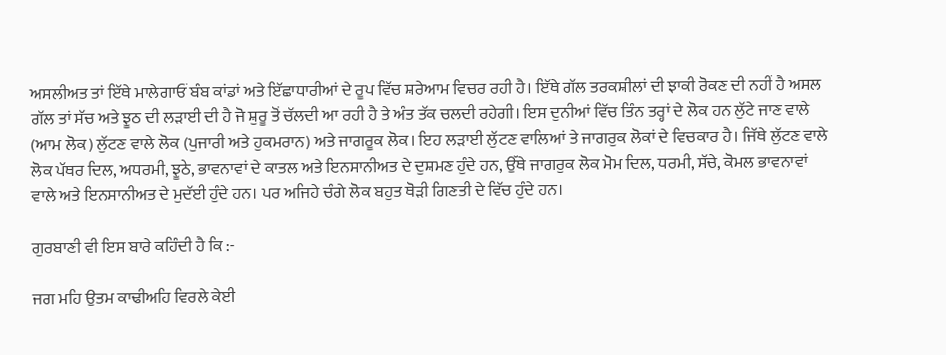ਅਸਲੀਅਤ ਤਾਂ ਇੱਥੇ ਮਾਲੇਗਾਓਂ ਬੰਬ ਕਾਂਡਾਂ ਅਤੇ ਇੱਛਾਧਾਰੀਆਂ ਦੇ ਰੂਪ ਵਿੱਚ ਸ਼ਰੇਆਮ ਵਿਚਰ ਰਹੀ ਹੈ। ਇੱਥੇ ਗੱਲ ਤਰਕਸ਼ੀਲਾਂ ਦੀ ਝਾਕੀ ਰੋਕਣ ਦੀ ਨਹੀਂ ਹੈ ਅਸਲ ਗੱਲ ਤਾਂ ਸੱਚ ਅਤੇ ਝੂਠ ਦੀ ਲੜਾਈ ਦੀ ਹੈ ਜੋ ਸ਼ੁਰੂ ਤੋਂ ਚੱਲਦੀ ਆ ਰਹੀ ਹੈ ਤੇ ਅੰਤ ਤੱਕ ਚਲਦੀ ਰਹੇਗੀ। ਇਸ ਦੁਨੀਆਂ ਵਿੱਚ ਤਿੰਨ ਤਰ੍ਹਾਂ ਦੇ ਲੋਕ ਹਨ ਲੁੱਟੇ ਜਾਣ ਵਾਲੇ (ਆਮ ਲੋਕ) ਲੁੱਟਣ ਵਾਲੇ ਲੋਕ (ਪੁਜਾਰੀ ਅਤੇ ਹੁਕਮਰਾਨ) ਅਤੇ ਜਾਗਰੂਕ ਲੋਕ। ਇਹ ਲੜਾਈ ਲੁੱਟਣ ਵਾਲਿਆਂ ਤੇ ਜਾਗਰੁਕ ਲੋਕਾਂ ਦੇ ਵਿਚਕਾਰ ਹੈ। ਜਿੱਥੇ ਲੁੱਟਣ ਵਾਲੇ ਲੋਕ ਪੱਥਰ ਦਿਲ, ਅਧਰਮੀ, ਝੂਠੇ, ਭਾਵਨਾਵਾਂ ਦੇ ਕਾਤਲ ਅਤੇ ਇਨਸਾਨੀਅਤ ਦੇ ਦੁਸ਼ਮਣ ਹੁੰਦੇ ਹਨ, ਉੱਥੇ ਜਾਗਰੁਕ ਲੋਕ ਮੋਮ ਦਿਲ, ਧਰਮੀ, ਸੱਚੇ, ਕੋਮਲ ਭਾਵਨਾਵਾਂ ਵਾਲੇ ਅਤੇ ਇਨਸਾਨੀਅਤ ਦੇ ਮੁਦੱਈ ਹੁੰਦੇ ਹਨ। ਪਰ ਅਜਿਹੇ ਚੰਗੇ ਲੋਕ ਬਹੁਤ ਥੋੜੀ ਗਿਣਤੀ ਦੇ ਵਿੱਚ ਹੁੰਦੇ ਹਨ।

ਗੁਰਬਾਣੀ ਵੀ ਇਸ ਬਾਰੇ ਕਹਿੰਦੀ ਹੈ ਕਿ :-

ਜਗ ਮਹਿ ਉਤਮ ਕਾਢੀਅਹਿ ਵਿਰਲੇ ਕੇਈ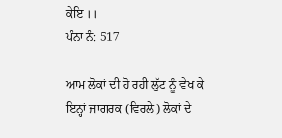ਕੇਇ ।।
ਪੰਨਾ ਨੰ: 517

ਆਮ ਲੋਕਾਂ ਦੀ ਹੋ ਰਹੀ ਲੁੱਟ ਨੂੰ ਵੇਖ ਕੇ ਇਨ੍ਹਾਂ ਜਾਗਰਕ (ਵਿਰਲੇ) ਲੋਕਾਂ ਦੇ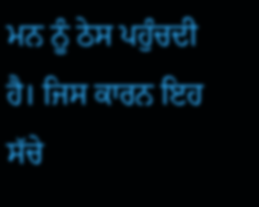ਮਨ ਨੂੰ ਠੇਸ ਪਹੁੰਚਦੀ ਹੈ। ਜਿਸ ਕਾਰਨ ਇਹ ਸੱਚੇ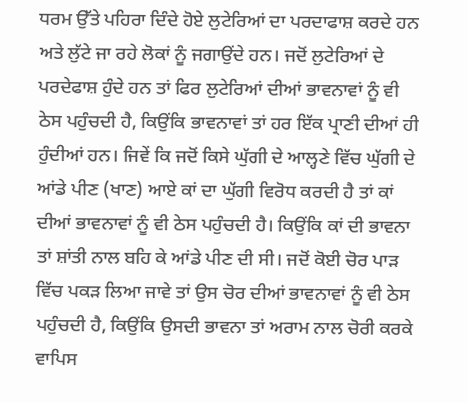ਧਰਮ ਉੱਤੇ ਪਹਿਰਾ ਦਿੰਦੇ ਹੋਏ ਲੁਟੇਰਿਆਂ ਦਾ ਪਰਦਾਫਾਸ਼ ਕਰਦੇ ਹਨ ਅਤੇ ਲੁੱਟੇ ਜਾ ਰਹੇ ਲੋਕਾਂ ਨੂੰ ਜਗਾਉਂਦੇ ਹਨ। ਜਦੋਂ ਲੁਟੇਰਿਆਂ ਦੇ ਪਰਦੇਫਾਸ਼ ਹੁੰਦੇ ਹਨ ਤਾਂ ਫਿਰ ਲੁਟੇਰਿਆਂ ਦੀਆਂ ਭਾਵਨਾਵਾਂ ਨੂੰ ਵੀ ਠੇਸ ਪਹੁੰਚਦੀ ਹੈ, ਕਿਉਂਕਿ ਭਾਵਨਾਵਾਂ ਤਾਂ ਹਰ ਇੱਕ ਪ੍ਰਾਣੀ ਦੀਆਂ ਹੀ ਹੁੰਦੀਆਂ ਹਨ। ਜਿਵੇਂ ਕਿ ਜਦੋਂ ਕਿਸੇ ਘੁੱਗੀ ਦੇ ਆਲ੍ਹਣੇ ਵਿੱਚ ਘੁੱਗੀ ਦੇ ਆਂਡੇ ਪੀਣ (ਖਾਣ) ਆਏ ਕਾਂ ਦਾ ਘੁੱਗੀ ਵਿਰੋਧ ਕਰਦੀ ਹੈ ਤਾਂ ਕਾਂ ਦੀਆਂ ਭਾਵਨਾਵਾਂ ਨੂੰ ਵੀ ਠੇਸ ਪਹੁੰਚਦੀ ਹੈ। ਕਿਉਂਕਿ ਕਾਂ ਦੀ ਭਾਵਨਾ ਤਾਂ ਸ਼ਾਂਤੀ ਨਾਲ ਬਹਿ ਕੇ ਆਂਡੇ ਪੀਣ ਦੀ ਸੀ। ਜਦੋਂ ਕੋਈ ਚੋਰ ਪਾੜ ਵਿੱਚ ਪਕੜ ਲਿਆ ਜਾਵੇ ਤਾਂ ਉਸ ਚੋਰ ਦੀਆਂ ਭਾਵਨਾਵਾਂ ਨੂੰ ਵੀ ਠੇਸ ਪਹੁੰਚਦੀ ਹੈ, ਕਿਉਂਕਿ ਉਸਦੀ ਭਾਵਨਾ ਤਾਂ ਅਰਾਮ ਨਾਲ ਚੋਰੀ ਕਰਕੇ ਵਾਪਿਸ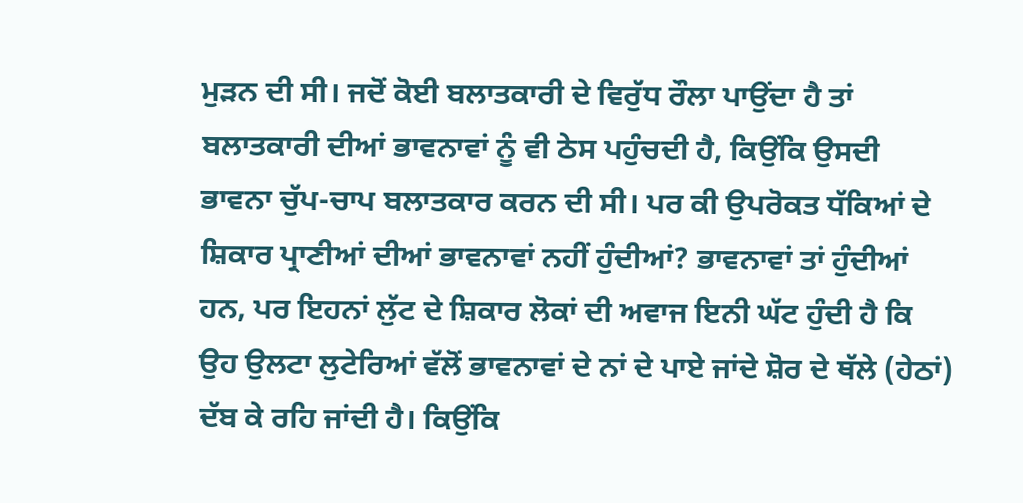ਮੁੜਨ ਦੀ ਸੀ। ਜਦੋਂ ਕੋਈ ਬਲਾਤਕਾਰੀ ਦੇ ਵਿਰੁੱਧ ਰੌਲਾ ਪਾਉਂਦਾ ਹੈ ਤਾਂ ਬਲਾਤਕਾਰੀ ਦੀਆਂ ਭਾਵਨਾਵਾਂ ਨੂੰ ਵੀ ਠੇਸ ਪਹੁੰਚਦੀ ਹੈ, ਕਿਉਂਕਿ ਉਸਦੀ ਭਾਵਨਾ ਚੁੱਪ-ਚਾਪ ਬਲਾਤਕਾਰ ਕਰਨ ਦੀ ਸੀ। ਪਰ ਕੀ ਉਪਰੋਕਤ ਧੱਕਿਆਂ ਦੇ ਸ਼ਿਕਾਰ ਪ੍ਰਾਣੀਆਂ ਦੀਆਂ ਭਾਵਨਾਵਾਂ ਨਹੀਂ ਹੁੰਦੀਆਂ? ਭਾਵਨਾਵਾਂ ਤਾਂ ਹੁੰਦੀਆਂ ਹਨ, ਪਰ ਇਹਨਾਂ ਲੁੱਟ ਦੇ ਸ਼ਿਕਾਰ ਲੋਕਾਂ ਦੀ ਅਵਾਜ ਇਨੀ ਘੱਟ ਹੁੰਦੀ ਹੈ ਕਿ ਉਹ ਉਲਟਾ ਲੁਟੇਰਿਆਂ ਵੱਲੋਂ ਭਾਵਨਾਵਾਂ ਦੇ ਨਾਂ ਦੇ ਪਾਏ ਜਾਂਦੇ ਸ਼ੋਰ ਦੇ ਥੱਲੇ (ਹੇਠਾਂ) ਦੱਬ ਕੇ ਰਹਿ ਜਾਂਦੀ ਹੈ। ਕਿਉਂਕਿ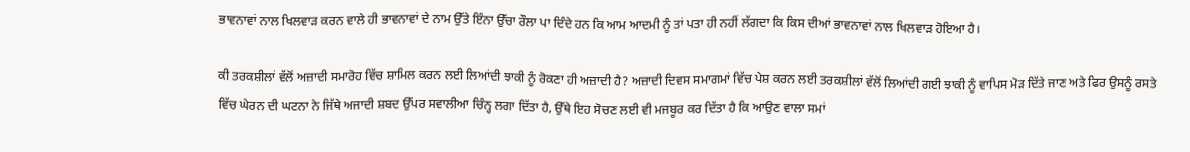ਭਾਵਨਾਵਾਂ ਨਾਲ ਖਿਲਵਾੜ ਕਰਨ ਵਾਲੇ ਹੀ ਭਾਵਨਾਵਾਂ ਦੇ ਨਾਮ ਉੱਤੇ ਇੰਨਾ ਉੱਚਾ ਰੌਲਾ ਪਾ ਦਿੰਦੇ ਹਨ ਕਿ ਆਮ ਆਦਮੀ ਨੂੰ ਤਾਂ ਪਤਾ ਹੀ ਨਹੀਂ ਲੱਗਦਾ ਕਿ ਕਿਸ ਦੀਆਂ ਭਾਵਨਾਵਾਂ ਨਾਲ ਖਿਲਵਾੜ ਹੋਇਆ ਹੈ।

ਕੀ ਤਰਕਸ਼ੀਲਾਂ ਵੱਲੋਂ ਅਜ਼ਾਦੀ ਸਮਾਰੋਹ ਵਿੱਚ ਸ਼ਾਮਿਲ ਕਰਨ ਲਈ ਲਿਆਂਦੀ ਝਾਕੀ ਨੂੰ ਰੋਕਣਾ ਹੀ ਅਜ਼ਾਦੀ ਹੈ? ਅਜ਼ਾਦੀ ਦਿਵਸ ਸਮਾਗਮਾਂ ਵਿੱਚ ਪੇਸ਼ ਕਰਨ ਲਈ ਤਰਕਸ਼ੀਲਾਂ ਵੱਲੋਂ ਲਿਆਂਦੀ ਗਈ ਝਾਕੀ ਨੂੰ ਵਾਪਿਸ ਮੋੜ ਦਿੱਤੇ ਜਾਣ ਅਤੇ ਫਿਰ ਉਸਨੂੰ ਰਸਤੇ ਵਿੱਚ ਘੇਰਨ ਦੀ ਘਟਨਾ ਨੇ ਜਿੱਥੇ ਅਜਾਦੀ ਸ਼ਬਦ ਉੱਪਰ ਸਵਾਲੀਆ ਚਿੰਨ੍ਹ ਲਗਾ ਦਿੱਤਾ ਹੈ, ਉੱਥੇ ਇਹ ਸੋਚਣ ਲਈ ਵੀ ਮਜਬੂਰ ਕਰ ਦਿੱਤਾ ਹੈ ਕਿ ਆਉਣ ਵਾਲਾ ਸਮਾਂ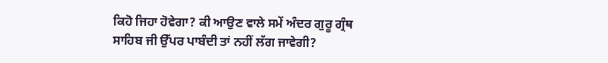ਕਿਹੋ ਜਿਹਾ ਹੋਵੇਗਾ? ਕੀ ਆਉਣ ਵਾਲੇ ਸਮੇਂ ਅੰਦਰ ਗੁਰੂ ਗ੍ਰੰਥ ਸਾਹਿਬ ਜੀ ਉੱਪਰ ਪਾਬੰਦੀ ਤਾਂ ਨਹੀਂ ਲੱਗ ਜਾਵੇਗੀ?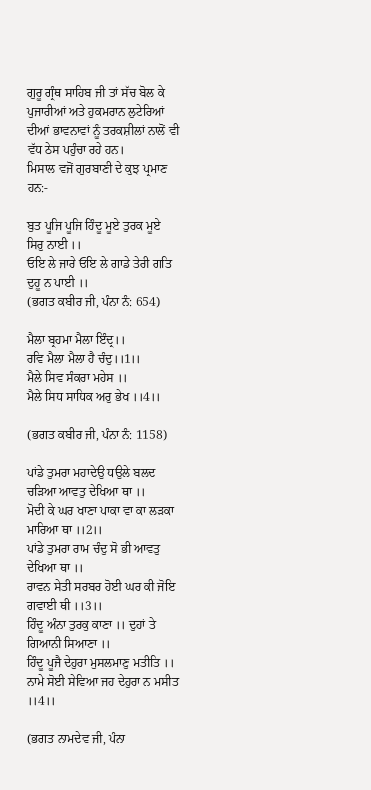ਗੁਰੂ ਗ੍ਰੰਥ ਸਾਹਿਬ ਜੀ ਤਾਂ ਸੱਚ ਬੋਲ ਕੇ ਪੁਜਾਰੀਆਂ ਅਤੇ ਹੁਕਮਰਾਨ ਲੁਟੇਰਿਆਂ ਦੀਆਂ ਭਾਵਨਾਵਾਂ ਨੂੰ ਤਰਕਸ਼ੀਲਾਂ ਨਾਲੋਂ ਵੀ ਵੱਧ ਠੇਸ ਪਹੁੰਚਾ ਰਹੇ ਹਨ।
ਮਿਸਾਲ ਵਜੋਂ ਗੁਰਬਾਣੀ ਦੇ ਕੁਝ ਪ੍ਰਮਾਣ ਹਨ:-

ਬੁਤ ਪੂਜਿ ਪੂਜਿ ਹਿੰਦੂ ਮੂਏ ਤੁਰਕ ਮੂਏ ਸਿਰੁ ਨਾਈ ।।
ਓਇ ਲੇ ਜਾਰੇ ਓਇ ਲੇ ਗਾਡੇ ਤੇਰੀ ਗਤਿ ਦੁਹੂ ਨ ਪਾਈ ।।
(ਭਗਤ ਕਬੀਰ ਜੀ, ਪੰਨਾ ਨੰ: 654)

ਮੈਲਾ ਬ੍ਰਹਮਾ ਮੈਲਾ ਇੰਦ੍ਰ।।
ਰਵਿ ਮੈਲਾ ਮੈਲਾ ਹੈ ਚੰਦੁ।।1।।
ਮੈਲੇ ਸਿਵ ਸੰਕਰਾ ਮਹੇਸ ।।
ਮੈਲੇ ਸਿਧ ਸਾਧਿਕ ਅਰੁ ਭੇਖ ।।4।।

(ਭਗਤ ਕਬੀਰ ਜੀ, ਪੰਨਾ ਨੰ: 1158)

ਪਾਂਡੇ ਤੁਮਰਾ ਮਹਾਦੇਉ ਧਉਲੇ ਬਲਦ ਚੜਿਆ ਆਵਤੁ ਦੇਖਿਆ ਥਾ ।।
ਮੋਦੀ ਕੇ ਘਰ ਖਾਣਾ ਪਾਕਾ ਵਾ ਕਾ ਲੜਕਾ ਮਾਰਿਆ ਥਾ ।।2।।
ਪਾਂਡੇ ਤੁਮਰਾ ਰਾਮ ਚੰਦੁ ਸੋ ਭੀ ਆਵਤੁ ਦੇਖਿਆ ਥਾ ।।
ਰਾਵਨ ਸੇਤੀ ਸਰਬਰ ਹੋਈ ਘਰ ਕੀ ਜੋਇ ਗਵਾਈ ਥੀ ।।3।।
ਹਿੰਦੂ ਅੰਨਾ ਤੁਰਕੁ ਕਾਣਾ ।। ਦੁਹਾਂ ਤੇ ਗਿਆਨੀ ਸਿਆਣਾ ।।
ਹਿੰਦੂ ਪੂਜੈ ਦੇਹੁਰਾ ਮੁਸਲਮਾਣੁ ਮਤੀਤਿ ।।
ਨਾਮੇ ਸੋਈ ਸੇਵਿਆ ਜਹ ਦੇਹੁਰਾ ਨ ਮਸੀਤ ।।4।।

(ਭਗਤ ਨਾਮਦੇਵ ਜੀ, ਪੰਨਾ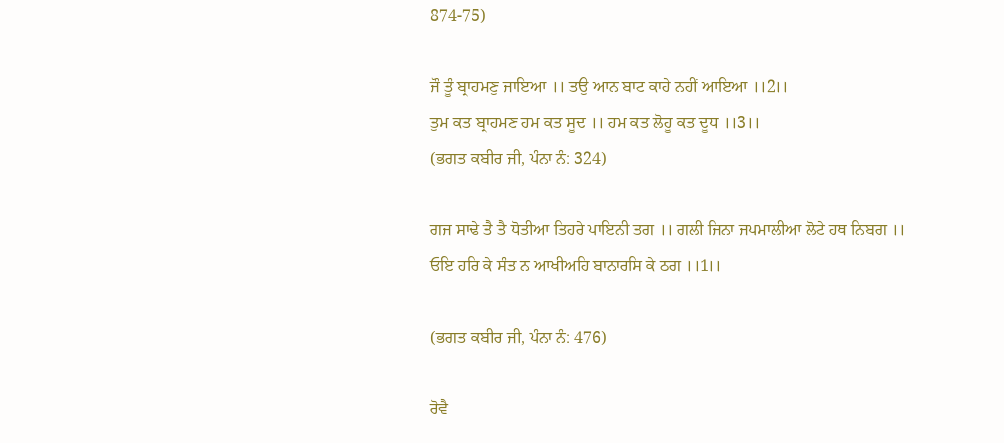874-75)

ਜੌ ਤੂੰ ਬ੍ਰਾਹਮਣੁ ਜਾਇਆ ।। ਤਉ ਆਨ ਬਾਟ ਕਾਹੇ ਨਹੀਂ ਆਇਆ ।।2।।
ਤੁਮ ਕਤ ਬ੍ਰਾਹਮਣ ਹਮ ਕਤ ਸੂਦ ।। ਹਮ ਕਤ ਲੋਹੂ ਕਤ ਦੂਧ ।।3।।
(ਭਗਤ ਕਬੀਰ ਜੀ, ਪੰਨਾ ਨੰ: 324)

ਗਜ ਸਾਢੇ ਤੈ ਤੈ ਧੋਤੀਆ ਤਿਹਰੇ ਪਾਇਨੀ ਤਗ ।। ਗਲੀ ਜਿਨਾ ਜਪਮਾਲੀਆ ਲੋਟੇ ਹਥ ਨਿਬਗ ।।
ਓਇ ਹਰਿ ਕੇ ਸੰਤ ਨ ਆਖੀਅਹਿ ਬਾਨਾਰਸਿ ਕੇ ਠਗ ।।1।।

(ਭਗਤ ਕਬੀਰ ਜੀ, ਪੰਨਾ ਨੰ: 476)

ਰੋਵੈ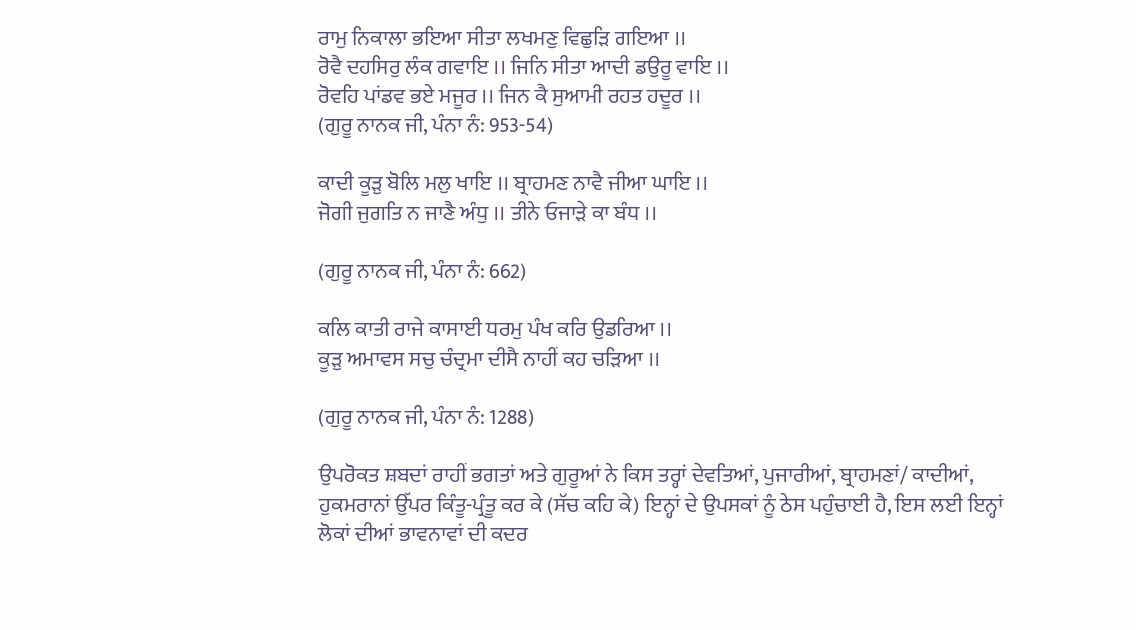ਰਾਮੁ ਨਿਕਾਲਾ ਭਇਆ ਸੀਤਾ ਲਖਮਣੁ ਵਿਛੁੜਿ ਗਇਆ ।।
ਰੋਵੈ ਦਹਸਿਰੁ ਲੰਕ ਗਵਾਇ ।। ਜਿਨਿ ਸੀਤਾ ਆਦੀ ਡਉਰੂ ਵਾਇ ।।
ਰੋਵਹਿ ਪਾਂਡਵ ਭਏ ਮਜੂਰ ।। ਜਿਨ ਕੈ ਸੁਆਮੀ ਰਹਤ ਹਦੂਰ ।।
(ਗੁਰੂ ਨਾਨਕ ਜੀ, ਪੰਨਾ ਨੰ: 953-54)

ਕਾਦੀ ਕੂੜੁ ਬੋਲਿ ਮਲੁ ਖਾਇ ।। ਬ੍ਰਾਹਮਣ ਨਾਵੈ ਜੀਆ ਘਾਇ ।।
ਜੋਗੀ ਜੁਗਤਿ ਨ ਜਾਣੈ ਅੰਧੁ ।। ਤੀਨੇ ਓਜਾੜੇ ਕਾ ਬੰਧ ।।

(ਗੁਰੂ ਨਾਨਕ ਜੀ, ਪੰਨਾ ਨੰ: 662)

ਕਲਿ ਕਾਤੀ ਰਾਜੇ ਕਾਸਾਈ ਧਰਮੁ ਪੰਖ ਕਰਿ ਉਡਰਿਆ ।।
ਕੂੜੁ ਅਮਾਵਸ ਸਚੁ ਚੰਦ੍ਰਮਾ ਦੀਸੈ ਨਾਹੀਂ ਕਹ ਚੜਿਆ ।।

(ਗੁਰੂ ਨਾਨਕ ਜੀ, ਪੰਨਾ ਨੰ: 1288)

ਉਪਰੋਕਤ ਸ਼ਬਦਾਂ ਰਾਹੀਂ ਭਗਤਾਂ ਅਤੇ ਗੁਰੂਆਂ ਨੇ ਕਿਸ ਤਰ੍ਹਾਂ ਦੇਵਤਿਆਂ, ਪੁਜਾਰੀਆਂ, ਬ੍ਰਾਹਮਣਾਂ/ ਕਾਦੀਆਂ, ਹੁਕਮਰਾਨਾਂ ਉੱਪਰ ਕਿੰਤੂ-ਪ੍ਰੰਤੂ ਕਰ ਕੇ (ਸੱਚ ਕਹਿ ਕੇ) ਇਨ੍ਹਾਂ ਦੇ ਉਪਸਕਾਂ ਨੂੰ ਠੇਸ ਪਹੁੰਚਾਈ ਹੈ, ਇਸ ਲਈ ਇਨ੍ਹਾਂ ਲੋਕਾਂ ਦੀਆਂ ਭਾਵਨਾਵਾਂ ਦੀ ਕਦਰ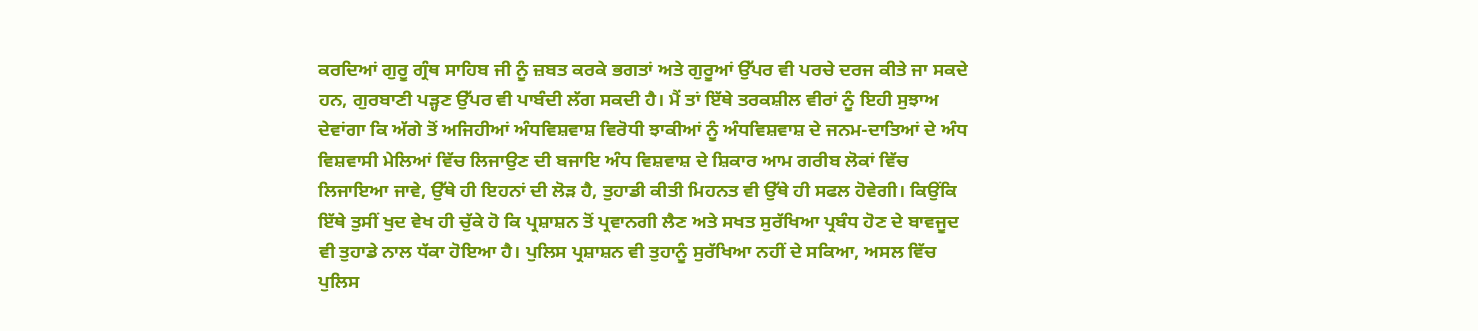ਕਰਦਿਆਂ ਗੁਰੂ ਗ੍ਰੰਥ ਸਾਹਿਬ ਜੀ ਨੂੰ ਜ਼ਬਤ ਕਰਕੇ ਭਗਤਾਂ ਅਤੇ ਗੁਰੂਆਂ ਉੱਪਰ ਵੀ ਪਰਚੇ ਦਰਜ ਕੀਤੇ ਜਾ ਸਕਦੇ ਹਨ, ਗੁਰਬਾਣੀ ਪੜ੍ਹਣ ਉੱਪਰ ਵੀ ਪਾਬੰਦੀ ਲੱਗ ਸਕਦੀ ਹੈ। ਮੈਂ ਤਾਂ ਇੱਥੇ ਤਰਕਸ਼ੀਲ ਵੀਰਾਂ ਨੂੰ ਇਹੀ ਸੁਝਾਅ ਦੇਵਾਂਗਾ ਕਿ ਅੱਗੇ ਤੋਂ ਅਜਿਹੀਆਂ ਅੰਧਵਿਸ਼ਵਾਸ਼ ਵਿਰੋਧੀ ਝਾਕੀਆਂ ਨੂੰ ਅੰਧਵਿਸ਼ਵਾਸ਼ ਦੇ ਜਨਮ-ਦਾਤਿਆਂ ਦੇ ਅੰਧ ਵਿਸ਼ਵਾਸੀ ਮੇਲਿਆਂ ਵਿੱਚ ਲਿਜਾਉਣ ਦੀ ਬਜਾਇ ਅੰਧ ਵਿਸ਼ਵਾਸ਼ ਦੇ ਸ਼ਿਕਾਰ ਆਮ ਗਰੀਬ ਲੋਕਾਂ ਵਿੱਚ ਲਿਜਾਇਆ ਜਾਵੇ, ਉੱਥੇ ਹੀ ਇਹਨਾਂ ਦੀ ਲੋੜ ਹੈ, ਤੁਹਾਡੀ ਕੀਤੀ ਮਿਹਨਤ ਵੀ ਉੱਥੇ ਹੀ ਸਫਲ ਹੋਵੇਗੀ। ਕਿਉਂਕਿ ਇੱਥੇ ਤੁਸੀਂ ਖੁਦ ਵੇਖ ਹੀ ਚੁੱਕੇ ਹੋ ਕਿ ਪ੍ਰਸ਼ਾਸ਼ਨ ਤੋਂ ਪ੍ਰਵਾਨਗੀ ਲੈਣ ਅਤੇ ਸਖਤ ਸੁਰੱਖਿਆ ਪ੍ਰਬੰਧ ਹੋਣ ਦੇ ਬਾਵਜੂਦ ਵੀ ਤੁਹਾਡੇ ਨਾਲ ਧੱਕਾ ਹੋਇਆ ਹੈ। ਪੁਲਿਸ ਪ੍ਰਸ਼ਾਸ਼ਨ ਵੀ ਤੁਹਾਨੂੰ ਸੁਰੱਖਿਆ ਨਹੀਂ ਦੇ ਸਕਿਆ, ਅਸਲ ਵਿੱਚ ਪੁਲਿਸ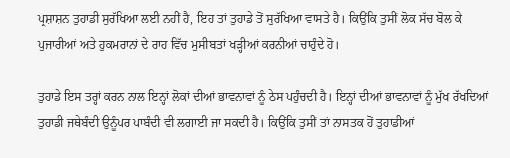ਪ੍ਰਸ਼ਾਸ਼ਨ ਤੁਹਾਡੀ ਸੁਰੱਖਿਆ ਲਈ ਨਹੀਂ ਹੈ, ਇਹ ਤਾਂ ਤੁਹਾਡੇ ਤੋਂ ਸੁਰੱਖਿਆ ਵਾਸਤੇ ਹੈ। ਕਿਉਂਕਿ ਤੁਸੀਂ ਲੋਕ ਸੱਚ ਬੋਲ ਕੇ ਪੁਜਾਰੀਆਂ ਅਤੇ ਹੁਕਮਰਾਨਾਂ ਦੇ ਰਾਹ ਵਿੱਚ ਮੁਸੀਬਤਾਂ ਖੜ੍ਹੀਆਂ ਕਰਨੀਆਂ ਚਾਹੁੰਦੇ ਹੋ।

ਤੁਹਾਡੇ ਇਸ ਤਰ੍ਹਾਂ ਕਰਨ ਨਾਲ ਇਨ੍ਹਾਂ ਲੋਕਾਂ ਦੀਆਂ ਭਾਵਨਾਵਾਂ ਨੂੰ ਠੇਸ ਪਹੁੰਚਦੀ ਹੈ। ਇਨ੍ਹਾਂ ਦੀਆਂ ਭਾਵਨਾਵਾਂ ਨੂੰ ਮੁੱਖ ਰੱਖਦਿਆਂ ਤੁਹਾਡੀ ਜਥੇਬੰਦੀ ਉਨੂੰਪਰ ਪਾਬੰਦੀ ਵੀ ਲਗਾਈ ਜਾ ਸਕਦੀ ਹੈ। ਕਿਉਂਕਿ ਤੁਸੀਂ ਤਾਂ ਨਾਸਤਕ ਹੋਂ ਤੁਹਾਡੀਆਂ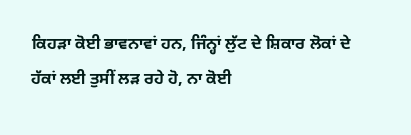ਕਿਹੜਾ ਕੋਈ ਭਾਵਨਾਵਾਂ ਹਨ, ਜਿੰਨ੍ਹਾਂ ਲੁੱਟ ਦੇ ਸ਼ਿਕਾਰ ਲੋਕਾਂ ਦੇ ਹੱਕਾਂ ਲਈ ਤੁਸੀਂ ਲੜ ਰਹੇ ਹੋ, ਨਾ ਕੋਈ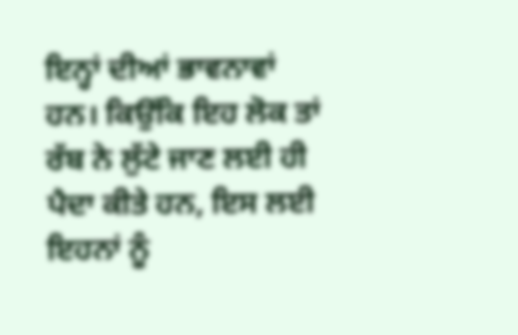ਇਨ੍ਹਾਂ ਦੀਆਂ ਭਾਵਨਾਵਾਂ ਹਨ। ਕਿਉਂਕਿ ਇਹ ਲੋਕ ਤਾਂ ਰੱਬ ਨੇ ਲੁੱਟੇ ਜਾਣ ਲਈ ਹੀ ਪੈਦਾ ਕੀਤੇ ਹਨ, ਇਸ ਲਈ ਇਹਨਾਂ ਨੂੰ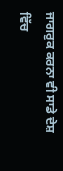ਜਾਗਰੁਕ ਕਰਨਾ ਵੀ ਸਾਡੇ ਦੇਸ਼ ਵਿੱਚ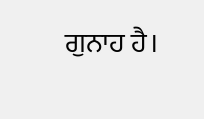ਗੁਨਾਹ ਹੈ।